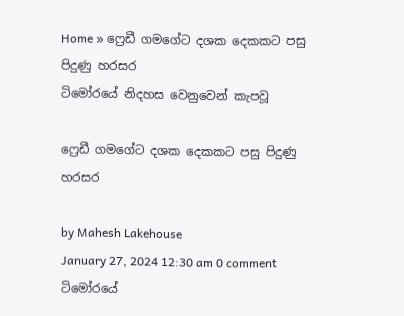Home » ෆ්‍රෙඩී ගමගේට දශක දෙකකට පසු පිදුණු හරසර
ටිමෝරයේ නිදහස වෙනුවෙන් කැපවූ

ෆ්‍රෙඩී ගමගේට දශක දෙකකට පසු පිදුණු හරසර

by Mahesh Lakehouse
January 27, 2024 12:30 am 0 comment
ටිමෝරයේ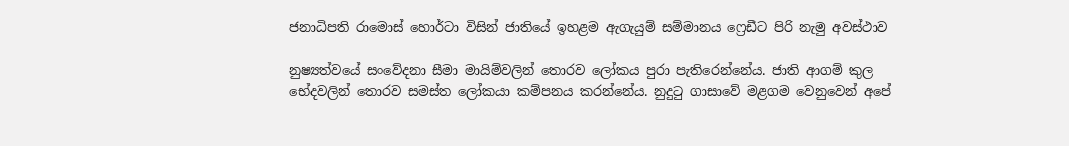ජනාධිපති රාමොස් ‍හොර්ටා විසින් ජාතියේ ඉහළම ඇගැයුම් සම්මානය ෆ්‍රෙඩීට පිරි නැමු අවස්ථාව

නුෂ්‍යත්වයේ සංවේදනා සීමා මායිම්වලින් තොරව ලෝකය පුරා පැතිරෙන්නේය. ජාති ආගම් කුල භේදවලින් තොරව සමස්ත ලෝකයා කම්පනය කරන්නේය. නුදුටු ගාසාවේ මළගම වෙනුවෙන් අපේ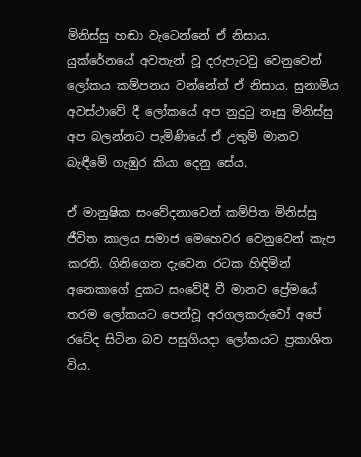මිනිස්සු හඬා වැටෙන්නේ ඒ නිසාය. යුක්රේනයේ අවතැන් වූ දරුපැටවු වෙනුවෙන් ලෝකය කම්පනය වන්නේත් ඒ නිසාය. සුනාමිය අවස්ථාවේ දී ලෝකයේ අප නුදුටු නෑසු මිනිස්සු අප බලන්නට පැමිණියේ ඒ උතුම් මානව බැඳීමේ ගැඹුර කියා දෙනු සේය.

ඒ මානුෂික සංවේදනාවෙන් කම්පිත මිනිස්සු ජීවිත කාලය සමාජ මෙහෙවර වෙනුවෙන් කැප කරති. ගිනිගෙන දැවෙන රටක හිඳිමින් අනෙකාගේ දුකට සංවේදී වී මානව ප්‍රේමයේ තරම ලෝකයට පෙන්වූ අරගලකරුවෝ අපේ රටේද සිටින බව පසුගියදා ලෝකයට ප්‍රකාශිත විය.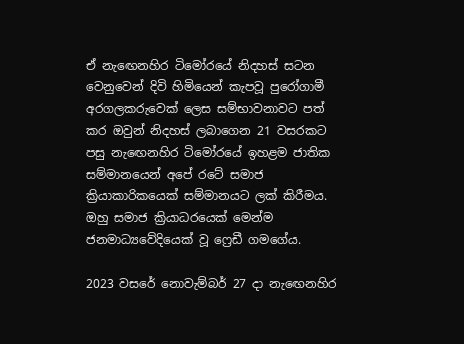ඒ නැඟෙනහිර ටිමෝරයේ නිදහස් සටන වෙනුවෙන් දිවි හිමියෙන් කැපවූ පුරෝගාමී අරගලකරුවෙක් ලෙස සම්භාවනාවට පත් කර ඔවුන් නිදහස් ලබාගෙන 21 වසරකට පසු නැඟෙනහිර ටිමෝරයේ ඉහළම ජාතික සම්මානයෙන් අපේ රටේ සමාජ ක්‍රියාකාරිකයෙක් සම්මානයට ලක් කිරීමය. ඔහු සමාජ ක්‍රියාධරයෙක් මෙන්ම ජනමාධ්‍යවේදියෙක් වූ ෆ්‍රෙඩී ගමගේය.

2023 වසරේ නොවැම්බර් 27 දා නැඟෙනහිර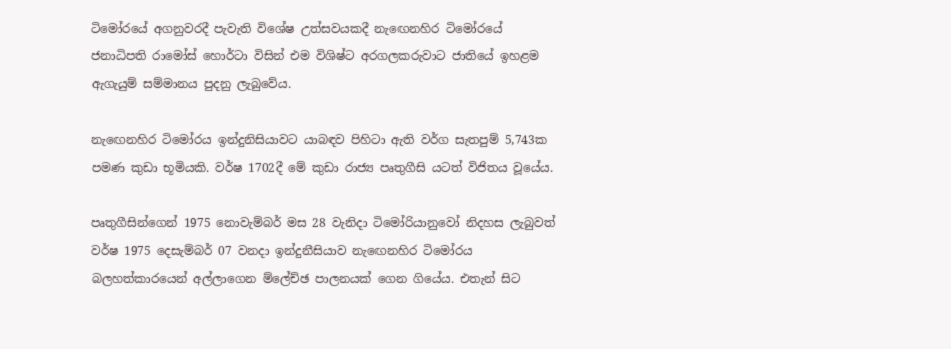ටිමෝරයේ අගනුවරදී පැවැති විශේෂ උත්සවයකදී නැඟෙනහිර ටිමෝරයේ ජනාධිපති රාමෝස් හොර්ටා විසින් එම විශිෂ්ට අරගලකරුවාට ජාතියේ ඉහළම ඇගැයුම් සම්මානය පුදනු ලැබුවේය.

නැඟෙනහිර ටිමෝරය ඉන්දුනිසියාවට යාබඳව පිහිටා ඇති වර්ග සැතපුම් 5,743ක පමණ කුඩා භූමියකි. වර්ෂ 1702දී මේ කුඩා රාජ්‍ය පෘතුගීසි යටත් විජිතය වූයේය.

පෘතුගීසින්ගෙන් 1975 නොවැම්බර් මස 28 වැනිදා ටිමෝරියානුවෝ නිදහස ලැබුවත් වර්ෂ 1975 දෙසැම්බර් 07 වනදා ඉන්දුනීසියාව නැඟෙනහිර ටිමෝරය බලහත්කාරයෙන් අල්ලාගෙන ම්ලේච්ඡ පාලනයක් ගෙන ගියේය. එතැන් සිට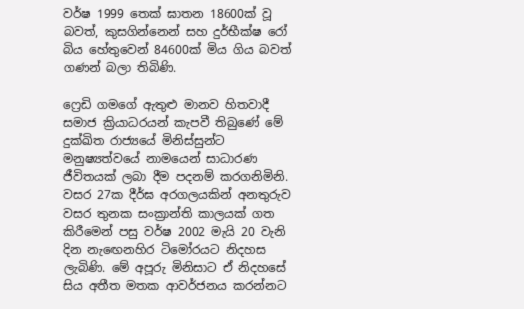වර්ෂ 1999 තෙක් ඝාතන 18600ක් වූ බවත්, කුසගින්නෙන් සහ දුර්භීක්ෂ රෝ බිය හේතුවෙන් 84600ක් මිය ගිය බවත් ගණන් බලා තිබිණි.

ෆ්‍රෙඩි ගමගේ ඇතුළු මානව හිතවාදී සමාජ ක්‍රියාධරයන් කැපවී තිබුණේ මේ දුක්ඛිත රාජ්‍යයේ මිනිස්සුන්ට මනුෂ්‍යත්වයේ නාමයෙන් සාධාරණ ජීවිතයක් ලබා දීම පදනම් කරගනිමිනි. වසර 27ක දීර්ඝ අරගලයකින් අනතුරුව වසර තුනක සංක්‍රාන්ති කාලයක් ගත කිරීමෙන් පසු වර්ෂ 2002 මැයි 20 වැනි දින නැඟෙනහිර ටිමෝරයට නිදහස ලැබිණි. මේ අපූරු මිනිසාට ඒ නිදහසේ සිය අතීත මතක ආවර්ජනය කරන්නට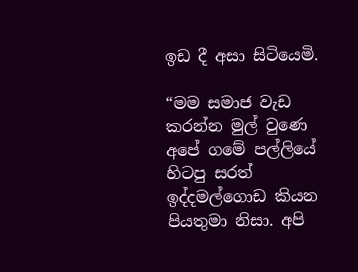ඉඩ දී අසා සිටියෙමි.

“මම සමාජ වැඩ කරන්න මුල් වුණෙ අපේ ගමේ පල්ලියේ හිටපු සරත් ඉද්දමල්ගොඩ කියන පියතුමා නිසා. අපි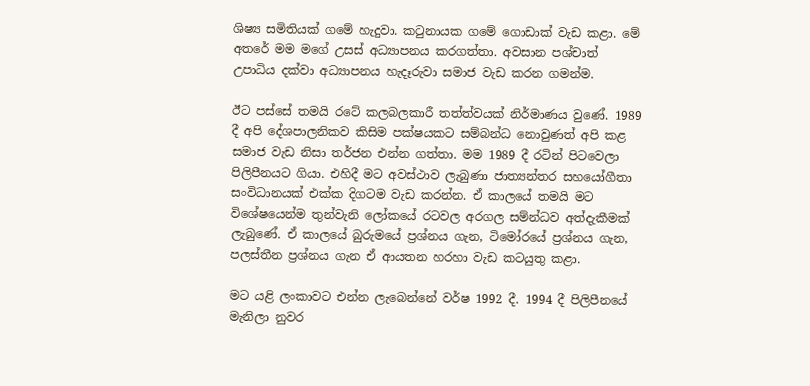ශිෂ්‍ය සමිතියක් ගමේ හැදුවා. කටුනායක ගමේ ගොඩාක් වැඩ කළා. මේ අතරේ මම මගේ උසස් අධ්‍යාපනය කරගත්තා. අවසාන පශ්චාත් උපාධිය දක්වා අධ්‍යාපනය හැදෑරුවා සමාජ වැඩ කරන ගමන්ම.

ඊට පස්සේ තමයි රටේ කලබලකාරී තත්ත්වයක් නිර්මාණය වුණේ. 1989 දී අපි දේශපාලනිකව කිසිම පක්ෂයකට සම්බන්ධ නොවුණත් අපි කළ සමාජ වැඩ නිසා තර්ජන එන්න ගත්තා. මම 1989 දී රටින් පිටවෙලා පිලිපීනයට ගියා. එහිදී මට අවස්ථාව ලැබුණා ජාත්‍යන්තර සහයෝගීතා සංවිධානයක් එක්ක දිගටම වැඩ කරන්න. ඒ කාලයේ තමයි මට විශේෂයෙන්ම තුන්වැනි ලෝකයේ රටවල අරගල සම්න්ධව අත්දැකීමක් ලැබුණේ. ඒ කාලයේ බුරුමයේ ප්‍රශ්නය ගැන, ටිමෝරයේ ප්‍රශ්නය ගැන, පලස්තීන ප්‍රශ්නය ගැන ඒ ආයතන හරහා වැඩ කටයුතු කළා.

මට යළි ලංකාවට එන්න ලැබෙන්නේ වර්ෂ 1992 දී. 1994 දී පිලිපීනයේ මැනිලා නුවර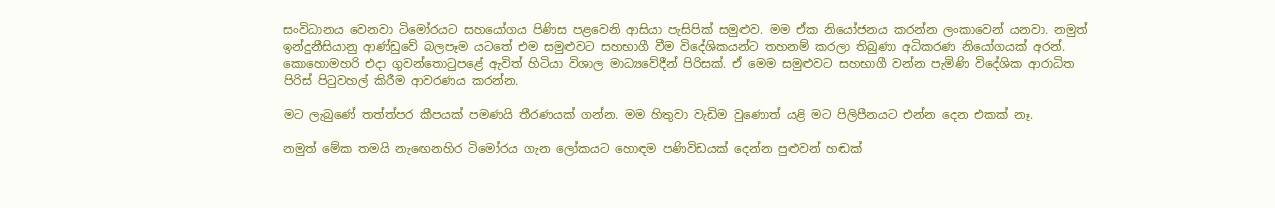සංවිධානය වෙනවා ටිමෝරයට සහයෝගය පිණිස පළවෙනි ආසියා පැසිපික් සමුළුව. මම ඒක නියෝජනය කරන්න ලංකාවෙන් යනවා. නමුත් ඉන්දුනීසියානු ආණ්ඩුවේ බලපෑම යටතේ එම සමුළුවට සහභාගී වීම විදේශිකයන්ට තහනම් කරලා තිබුණා අධිකරණ නියෝගයක් අරන්. කොහොමහරි එදා ගුවන්තොටුපළේ ඇවිත් හිටියා විශාල මාධ්‍යවේදීන් පිරිසක්. ඒ මෙම සමුළුවට සහභාගී වන්න පැමිණි විදේශික ආරාධිත පිරිස් පිටුවහල් කිරීම ආවරණය කරන්න.

මට ලැබුණේ තත්ත්පර කීපයක් පමණයි තීරණයක් ගන්න. මම හිතුවා වැඩිම වුණොත් යළි මට පිලිපීනයට එන්න දෙන එකක් නෑ.

නමුත් මේක තමයි නැඟෙනහිර ටිමෝරය ගැන ලෝකයට හොඳම පණිවිඩයක් දෙන්න පුළුවන් හඬක්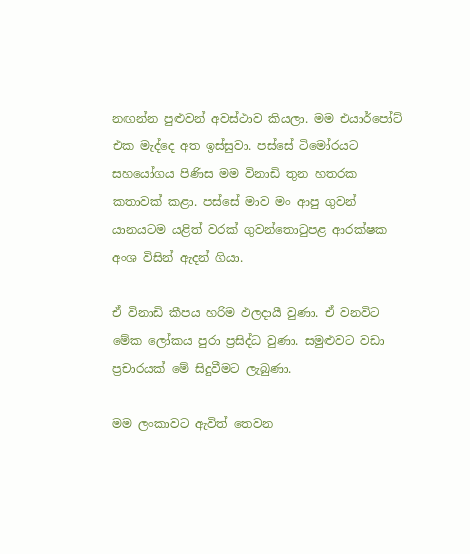නඟන්න පුළුවන් අවස්ථාව කියලා. මම එයාර්පෝට් එක මැද්දෙ අත ඉස්සුවා. පස්සේ ටිමෝරයට සහයෝගය පිණිස මම විනාඩි තුන හතරක කතාවක් කළා. පස්සේ මාව මං ආපු ගුවන් යානයටම යළිත් වරක් ගුවන්තොටුපළ ආරක්ෂක අංශ විසින් ඇදන් ගියා.

ඒ විනාඩි කීපය හරිම ඵලදායී වුණා. ඒ වනවිට මේක ලෝකය පුරා ප්‍රසිද්ධ වුණා. සමුළුවට වඩා ප්‍රචාරයක් මේ සිදුවීමට ලැබුණා.

මම ලංකාවට ඇවිත් තෙවන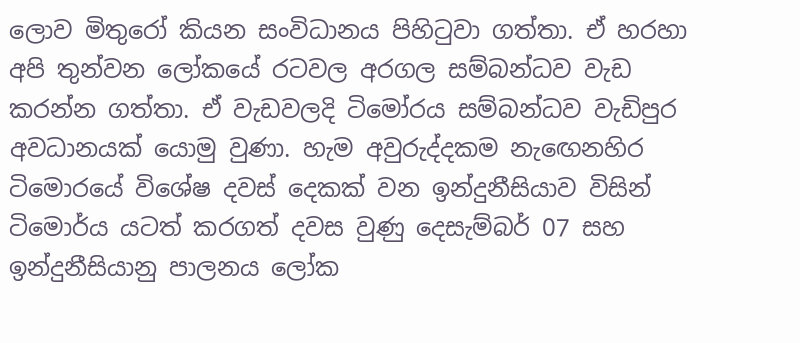ලොව මිතුරෝ කියන සංවිධානය පිහිටුවා ගත්තා. ඒ හරහා අපි තුන්වන ලෝකයේ රටවල අරගල සම්බන්ධව වැඩ කරන්න ගත්තා. ඒ වැඩවලදි ටිමෝරය සම්බන්ධව වැඩිපුර අවධානයක් යොමු වුණා. හැම අවුරුද්දකම නැඟෙනහිර ටිමොරයේ විශේෂ දවස් දෙකක් වන ඉන්දුනීසියාව විසින් ටිමොර්ය යටත් කරගත් දවස වුණු දෙසැම්බර් 07 සහ ඉන්දුනීසියානු පාලනය ලෝක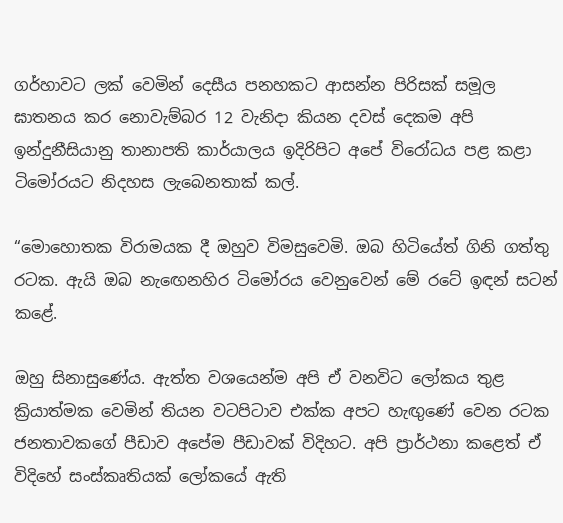ගර්හාවට ලක් වෙමින් දෙසීය පනහකට ආසන්න පිරිසක් සමූල ඝාතනය කර නොවැම්බර 12 වැනිදා කියන දවස් දෙකම අපි ඉන්දුනීසියානු තානාපති කාර්යාලය ඉදිරිපිට අපේ විරෝධය පළ කළා ටිමෝරයට නිදහස ලැබෙනතාක් කල්.

“මොහොතක විරාමයක දී ඔහුව විමසුවෙමි. ඔබ හිටියේත් ගිනි ගත්තු රටක. ඇයි ඔබ නැඟෙනහිර ටිමෝරය වෙනුවෙන් මේ රටේ ඉඳන් සටන් කළේ.

ඔහු සිනාසුණේය. ඇත්ත වශයෙන්ම අපි ඒ වනවිට ලෝකය තුළ ක්‍රියාත්මක වෙමින් තියන වටපිටාව එක්ක අපට හැඟුණේ වෙන රටක ජනතාවකගේ පීඩාව අපේම පීඩාවක් විදිහට. අපි ප්‍රාර්ථනා කළෙත් ඒ විදිහේ සංස්කෘතියක් ලෝකයේ ඇති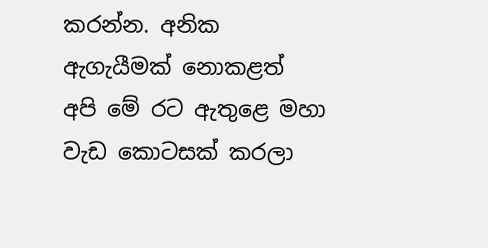කරන්න. අනික ඇගැයීමක් නොකළත් අපි මේ රට ඇතුළෙ මහා වැඩ කොටසක් කරලා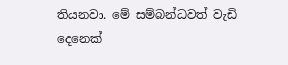තියනවා. මේ සම්බන්ධවත් වැඩි දෙනෙක්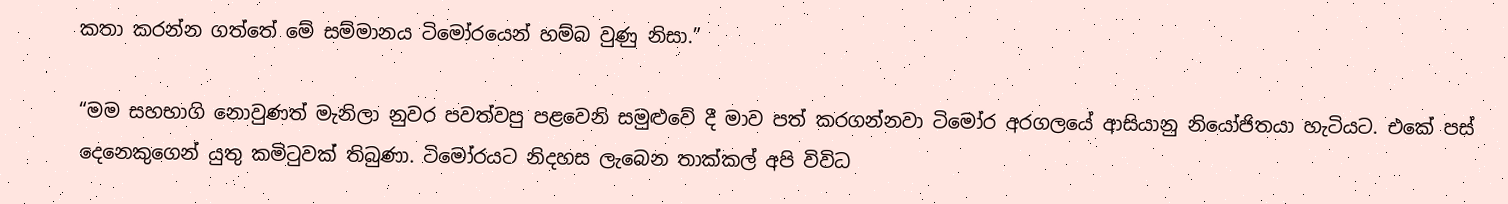කතා කරන්න ගත්තේ මේ සම්මානය ටිමෝරයෙන් හම්බ වුණු නිසා.”

“මම සහභාගි නොවුණත් මැනිලා නුවර පවත්වපු පළවෙනි සමුළුවේ දී මාව පත් කරගන්නවා ටිමෝර අරගලයේ ආසියානු නියෝජිතයා හැටියට. එකේ පස් දෙනෙකුගෙන් යුතු කමිටුවක් තිබුණා. ටිමෝරයට නිදහස ලැබෙන තාක්කල් අපි විවිධ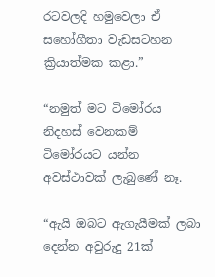රටවලදි හමුවෙලා ඒ සහෝගීතා වැඩසටහන ක්‍රියාත්මක කළා.”

“නමුත් මට ටිමෝරය නිදහස් වෙනකම් ටිමෝරයට යන්න අවස්ථාවක් ලැබුණේ නෑ.

“ඇයි ඔබට ඇගැයීමක් ලබා දෙන්න අවුරුදු 21ක්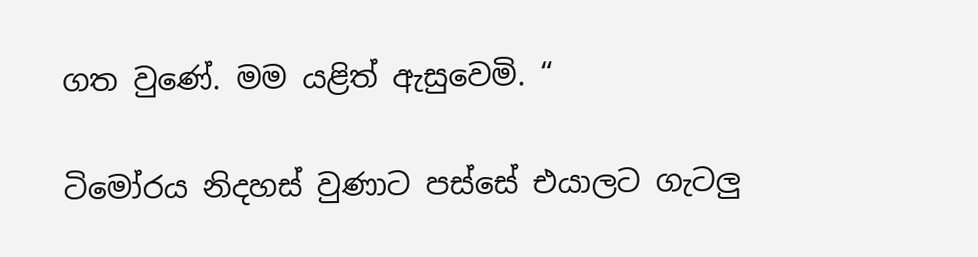ගත වුණේ. මම යළිත් ඇසුවෙමි. “

ටිමෝරය නිදහස් වුණාට පස්සේ එයාලට ගැටලු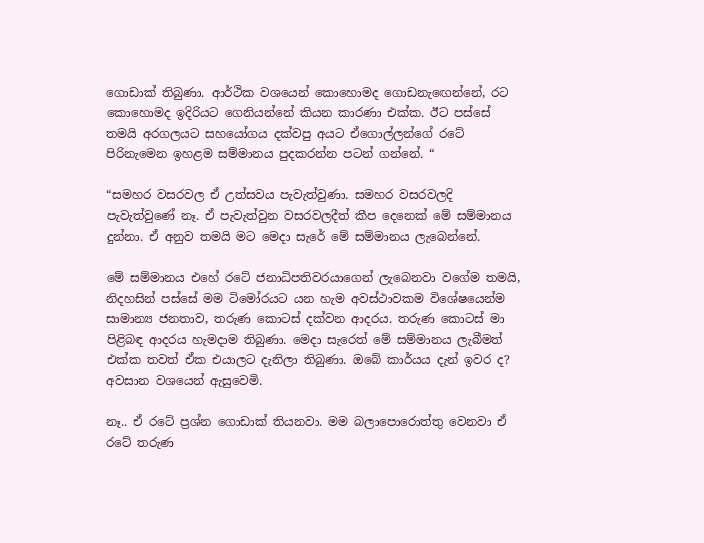ගොඩාක් තිබුණා. ආර්ථික වශයෙන් කොහොමද ගොඩනැඟෙන්නේ, රට කොහොමද ඉදිරියට ගෙනියන්නේ කියන කාරණා එක්ක. ඊට පස්සේ තමයි අරගලයට සහයෝගය දක්වපු අයට ඒගොල්ලන්ගේ රටේ පිරිනැමෙන ඉහළම සම්මානය පුදකරන්න පටන් ගන්නේ. “

“සමහර වසරවල ඒ උත්සවය පැවැත්වුණා. සමහර වසරවලදි පැවැත්වුණේ නෑ. ඒ පැවැත්වුන වසරවලදීත් කීප දෙනෙක් මේ සම්මානය දුන්නා. ඒ අනුව තමයි මට මෙදා සැරේ මේ සම්මානය ලැබෙන්නේ.

මේ සම්මානය එහේ රටේ ජනාධිපතිවරයාගෙන් ලැබෙනවා වගේම තමයි, නිදහසින් පස්සේ මම ටිමෝරයට යන හැම අවස්ථාවකම විශේෂයෙන්ම සාමාන්‍ය ජනතාව, තරුණ කොටස් දක්වන ආදරය. තරුණ කොටස් මා පිළිබඳ ආදරය හැමදාම තිබුණා. මෙදා සැරෙත් මේ සම්මානය ලැබීමත් එක්ක තවත් ඒක එයාලට දැනිලා තිබුණා. ඔබේ කාර්යය දැන් ඉවර ද? අවසාන වශයෙන් ඇසුවෙමි.

නෑ.. ඒ රටේ ප්‍රශ්න ගොඩාක් තියනවා. මම බලාපොරොත්තු වෙනවා ඒ රටේ තරුණ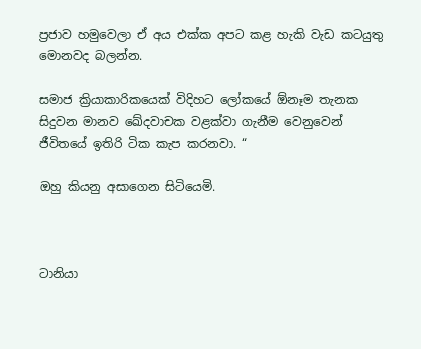ප්‍රජාව හමුවෙලා ඒ අය එක්ක අපට කළ හැකි වැඩ කටයුතු මොනවද බලන්න.

සමාජ ක්‍රියාකාරිකයෙක් විදිහට ලෝකයේ ඕනෑම තැනක සිදුවන මානව ඛේදවාචක වළක්වා ගැනීම වෙනුවෙන් ජීවිතයේ ඉතිරි ටික කැප කරනවා. “

ඔහු කියනු අසාගෙන සිටියෙමි.



ටානියා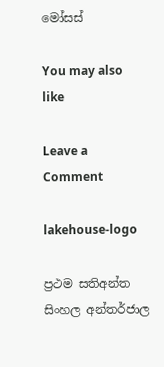මෝසස්

You may also like

Leave a Comment

lakehouse-logo

ප්‍රථම සතිඅන්ත සිංහල අන්තර්ජාල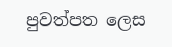පුවත්පත ලෙස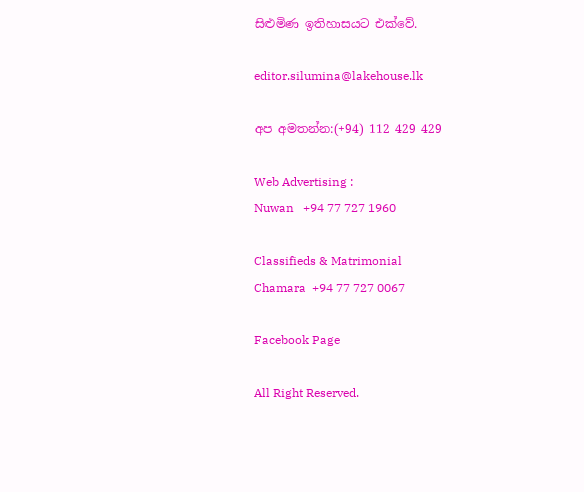සිළුමිණ ඉතිහාසයට එක්වේ.

editor.silumina@lakehouse.lk

අප අමතන්න:(+94) 112 429 429

Web Advertising :
Nuwan   +94 77 727 1960

Classifieds & Matrimonial
Chamara  +94 77 727 0067

Facebook Page

All Right Reserved.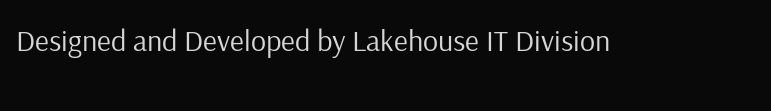Designed and Developed by Lakehouse IT Division